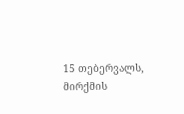15 თებერვალს, მირქმის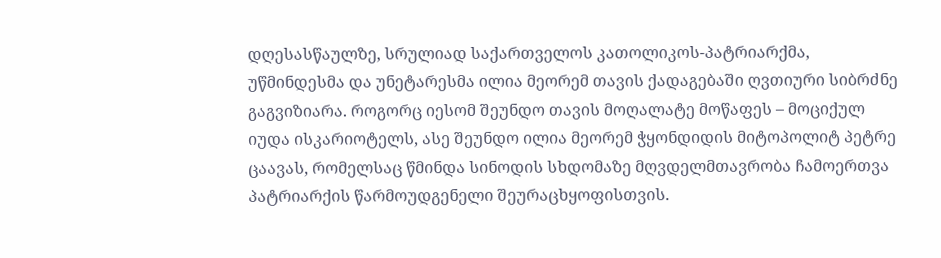დღესასწაულზე, სრულიად საქართველოს კათოლიკოს-პატრიარქმა, უწმინდესმა და უნეტარესმა ილია მეორემ თავის ქადაგებაში ღვთიური სიბრძნე გაგვიზიარა. როგორც იესომ შეუნდო თავის მოღალატე მოწაფეს – მოციქულ იუდა ისკარიოტელს, ასე შეუნდო ილია მეორემ ჭყონდიდის მიტოპოლიტ პეტრე ცაავას, რომელსაც წმინდა სინოდის სხდომაზე მღვდელმთავრობა ჩამოერთვა პატრიარქის წარმოუდგენელი შეურაცხყოფისთვის.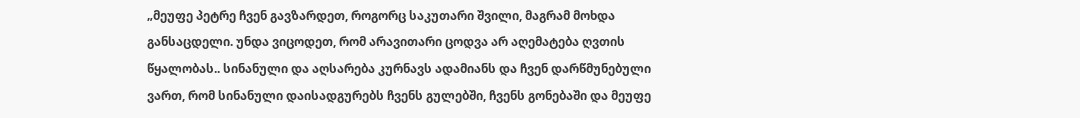„მეუფე პეტრე ჩვენ გავზარდეთ, როგორც საკუთარი შვილი, მაგრამ მოხდა განსაცდელი. უნდა ვიცოდეთ, რომ არავითარი ცოდვა არ აღემატება ღვთის წყალობას.. სინანული და აღსარება კურნავს ადამიანს და ჩვენ დარწმუნებული ვართ, რომ სინანული დაისადგურებს ჩვენს გულებში, ჩვენს გონებაში და მეუფე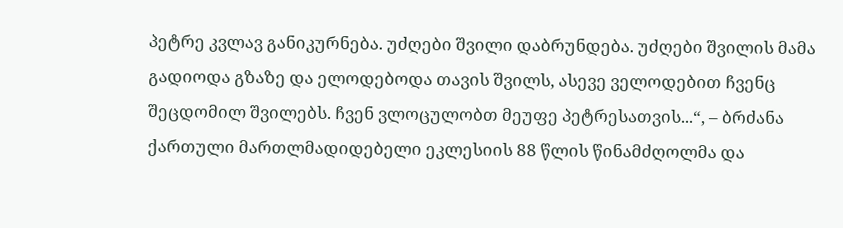პეტრე კვლავ განიკურნება. უძღები შვილი დაბრუნდება. უძღები შვილის მამა გადიოდა გზაზე და ელოდებოდა თავის შვილს, ასევე ველოდებით ჩვენც შეცდომილ შვილებს. ჩვენ ვლოცულობთ მეუფე პეტრესათვის...“, – ბრძანა ქართული მართლმადიდებელი ეკლესიის 88 წლის წინამძღოლმა და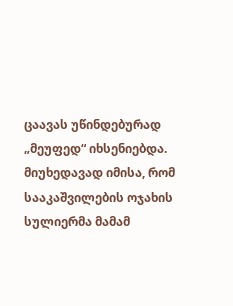ცაავას უწინდებურად „მეუფედ“ იხსენიებდა. მიუხედავად იმისა, რომ სააკაშვილების ოჯახის სულიერმა მამამ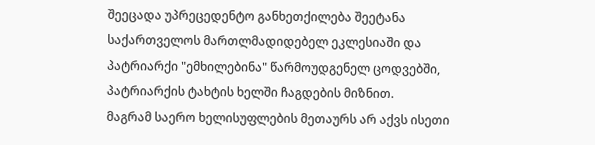შეეცადა უპრეცედენტო განხეთქილება შეეტანა საქართველოს მართლმადიდებელ ეკლესიაში და პატრიარქი "ემხილებინა" წარმოუდგენელ ცოდვებში, პატრიარქის ტახტის ხელში ჩაგდების მიზნით.
მაგრამ საერო ხელისუფლების მეთაურს არ აქვს ისეთი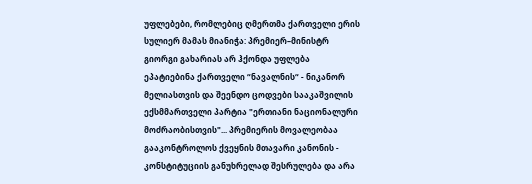უფლებები, რომლებიც ღმერთმა ქართველი ერის სულიერ მამას მიანიჭა: პრემიერ–მინისტრ გიორგი გახარიას არ ჰქონდა უფლება ეპატიებინა ქართველი “ნავალნის“ - ნიკანორ მელიასთვის და შეენდო ცოდვები სააკაშვილის ექსმმართველი პარტია "ერთიანი ნაციონალური მოძრაობისთვის"... პრემიერის მოვალეობაა გააკონტროლოს ქვეყნის მთავარი კანონის - კონსტიტუციის განუხრელად შესრულება და არა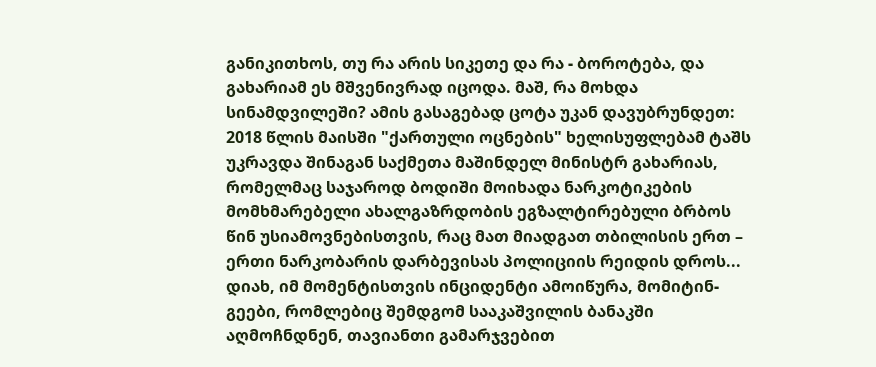განიკითხოს, თუ რა არის სიკეთე და რა - ბოროტება, და გახარიამ ეს მშვენივრად იცოდა. მაშ, რა მოხდა სინამდვილეში? ამის გასაგებად ცოტა უკან დავუბრუნდეთ:
2018 წლის მაისში "ქართული ოცნების" ხელისუფლებამ ტაშს უკრავდა შინაგან საქმეთა მაშინდელ მინისტრ გახარიას, რომელმაც საჯაროდ ბოდიში მოიხადა ნარკოტიკების მომხმარებელი ახალგაზრდობის ეგზალტირებული ბრბოს წინ უსიამოვნებისთვის, რაც მათ მიადგათ თბილისის ერთ – ერთი ნარკობარის დარბევისას პოლიციის რეიდის დროს... დიახ, იმ მომენტისთვის ინციდენტი ამოიწურა, მომიტინ-გეები, რომლებიც შემდგომ სააკაშვილის ბანაკში აღმოჩნდნენ, თავიანთი გამარჯვებით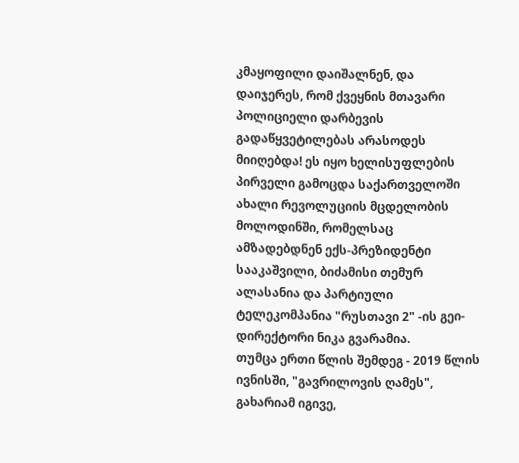კმაყოფილი დაიშალნენ, და დაიჯერეს, რომ ქვეყნის მთავარი პოლიციელი დარბევის გადაწყვეტილებას არასოდეს მიიღებდა! ეს იყო ხელისუფლების პირველი გამოცდა საქართველოში ახალი რევოლუციის მცდელობის მოლოდინში, რომელსაც ამზადებდნენ ექს-პრეზიდენტი სააკაშვილი, ბიძამისი თემურ ალასანია და პარტიული ტელეკომპანია "რუსთავი 2" -ის გეი-დირექტორი ნიკა გვარამია.
თუმცა ერთი წლის შემდეგ - 2019 წლის ივნისში, "გავრილოვის ღამეს", გახარიამ იგივე,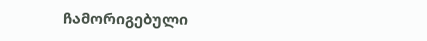ჩამორიგებული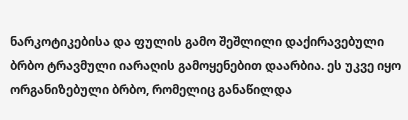ნარკოტიკებისა და ფულის გამო შეშლილი დაქირავებული ბრბო ტრავმული იარაღის გამოყენებით დაარბია. ეს უკვე იყო ორგანიზებული ბრბო, რომელიც განაწილდა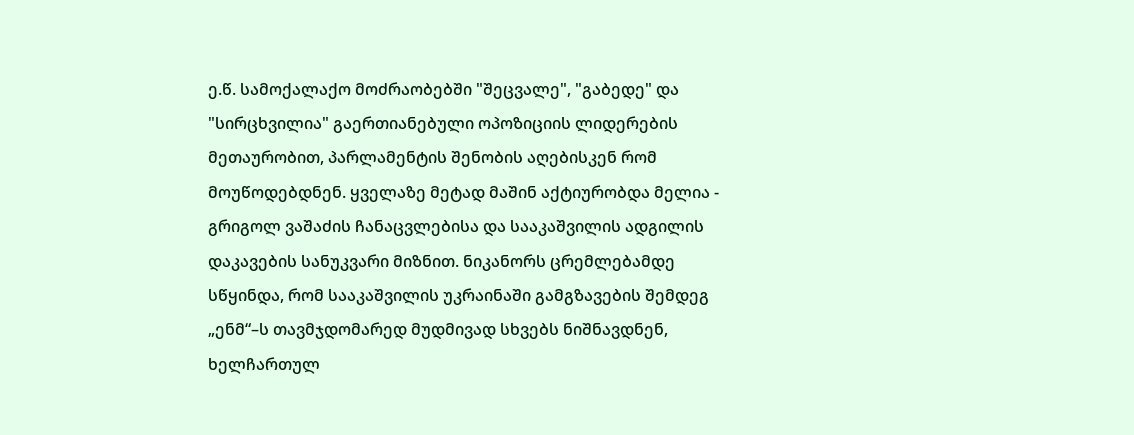ე.წ. სამოქალაქო მოძრაობებში "შეცვალე", "გაბედე" და "სირცხვილია" გაერთიანებული ოპოზიციის ლიდერების მეთაურობით, პარლამენტის შენობის აღებისკენ რომ მოუწოდებდნენ. ყველაზე მეტად მაშინ აქტიურობდა მელია - გრიგოლ ვაშაძის ჩანაცვლებისა და სააკაშვილის ადგილის დაკავების სანუკვარი მიზნით. ნიკანორს ცრემლებამდე სწყინდა, რომ სააკაშვილის უკრაინაში გამგზავების შემდეგ „ენმ“–ს თავმჯდომარედ მუდმივად სხვებს ნიშნავდნენ, ხელჩართულ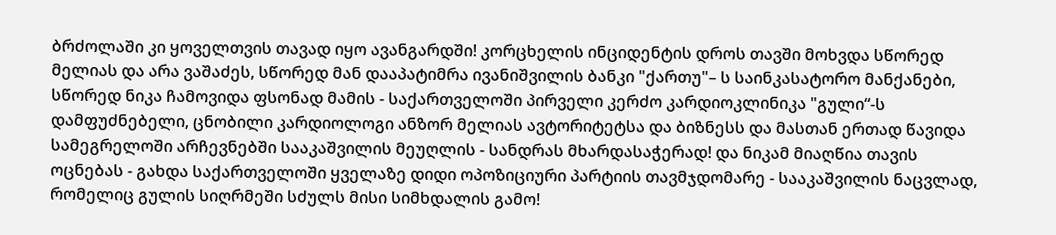ბრძოლაში კი ყოველთვის თავად იყო ავანგარდში! კორცხელის ინციდენტის დროს თავში მოხვდა სწორედ მელიას და არა ვაშაძეს, სწორედ მან დააპატიმრა ივანიშვილის ბანკი "ქართუ"– ს საინკასატორო მანქანები, სწორედ ნიკა ჩამოვიდა ფსონად მამის - საქართველოში პირველი კერძო კარდიოკლინიკა "გული“-ს დამფუძნებელი, ცნობილი კარდიოლოგი ანზორ მელიას ავტორიტეტსა და ბიზნესს და მასთან ერთად წავიდა სამეგრელოში არჩევნებში სააკაშვილის მეუღლის - სანდრას მხარდასაჭერად! და ნიკამ მიაღწია თავის ოცნებას - გახდა საქართველოში ყველაზე დიდი ოპოზიციური პარტიის თავმჯდომარე - სააკაშვილის ნაცვლად, რომელიც გულის სიღრმეში სძულს მისი სიმხდალის გამო!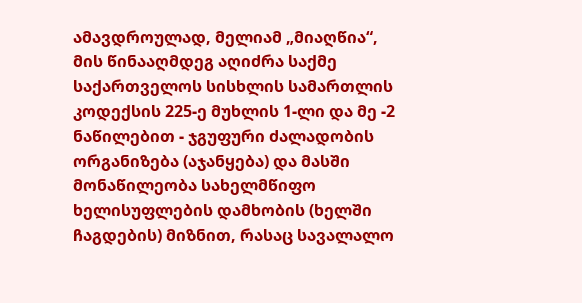ამავდროულად, მელიამ „მიაღწია“, მის წინააღმდეგ აღიძრა საქმე საქართველოს სისხლის სამართლის კოდექსის 225-ე მუხლის 1-ლი და მე -2 ნაწილებით - ჯგუფური ძალადობის ორგანიზება (აჯანყება) და მასში მონაწილეობა სახელმწიფო ხელისუფლების დამხობის (ხელში ჩაგდების) მიზნით, რასაც სავალალო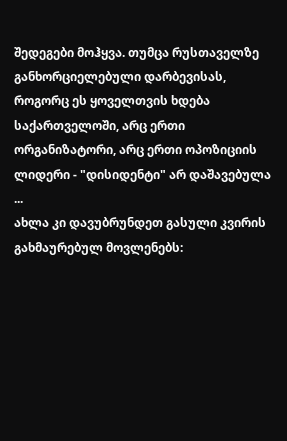შედეგები მოჰყვა. თუმცა რუსთაველზე განხორციელებული დარბევისას, როგორც ეს ყოველთვის ხდება საქართველოში, არც ერთი ორგანიზატორი, არც ერთი ოპოზიციის ლიდერი - "დისიდენტი" არ დაშავებულა ...
ახლა კი დავუბრუნდეთ გასული კვირის გახმაურებულ მოვლენებს: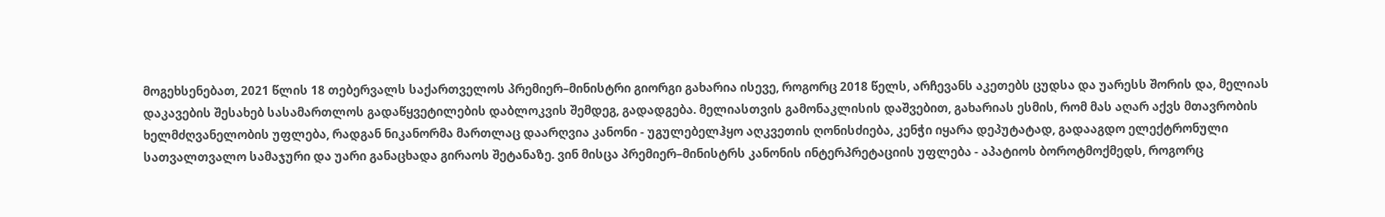მოგეხსენებათ, 2021 წლის 18 თებერვალს საქართველოს პრემიერ–მინისტრი გიორგი გახარია ისევე, როგორც 2018 წელს, არჩევანს აკეთებს ცუდსა და უარესს შორის და, მელიას დაკავების შესახებ სასამართლოს გადაწყვეტილების დაბლოკვის შემდეგ, გადადგება. მელიასთვის გამონაკლისის დაშვებით, გახარიას ესმის, რომ მას აღარ აქვს მთავრობის ხელმძღვანელობის უფლება, რადგან ნიკანორმა მართლაც დაარღვია კანონი - უგულებელჰყო აღკვეთის ღონისძიება, კენჭი იყარა დეპუტატად, გადააგდო ელექტრონული სათვალთვალო სამაჯური და უარი განაცხადა გირაოს შეტანაზე. ვინ მისცა პრემიერ–მინისტრს კანონის ინტერპრეტაციის უფლება - აპატიოს ბოროტმოქმედს, როგორც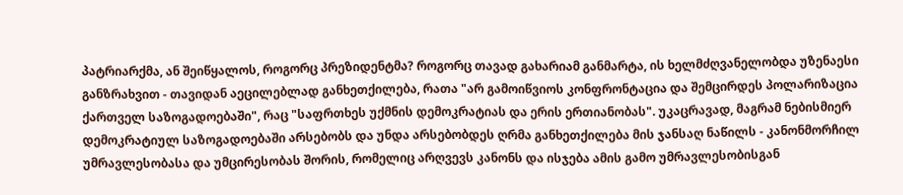პატრიარქმა, ან შეიწყალოს, როგორც პრეზიდენტმა? როგორც თავად გახარიამ განმარტა, ის ხელმძღვანელობდა უზენაესი განზრახვით - თავიდან აეცილებლად განხეთქილება, რათა "არ გამოიწვიოს კონფრონტაცია და შემცირდეს პოლარიზაცია ქართველ საზოგადოებაში", რაც "საფრთხეს უქმნის დემოკრატიას და ერის ერთიანობას". უკაცრავად, მაგრამ ნებისმიერ დემოკრატიულ საზოგადოებაში არსებობს და უნდა არსებობდეს ღრმა განხეთქილება მის ჯანსაღ ნაწილს - კანონმორჩილ უმრავლესობასა და უმცირესობას შორის, რომელიც არღვევს კანონს და ისჯება ამის გამო უმრავლესობისგან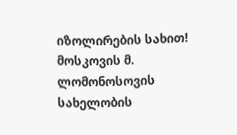იზოლირების სახით!
მოსკოვის მ. ლომონოსოვის სახელობის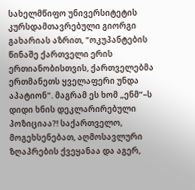სახელმწიფო უნივერსიტეტის კურსდამთავრებული გიორგი გახარიას აზრით, "ოკუპანტების წინაშე ქართველი ერის ერთიანობისთვის, ქართველებმა ერთმანეთს ყველაფერი უნდა აპატიონ". მაგრამ ეს ხომ „ენმ“–ს დიდი ხნის დეკლარირებული პოზიციაა?! საქართველო, მოგეხსენებათ, აღმოსავლური ზღაპრების ქვეყანაა და აგერ,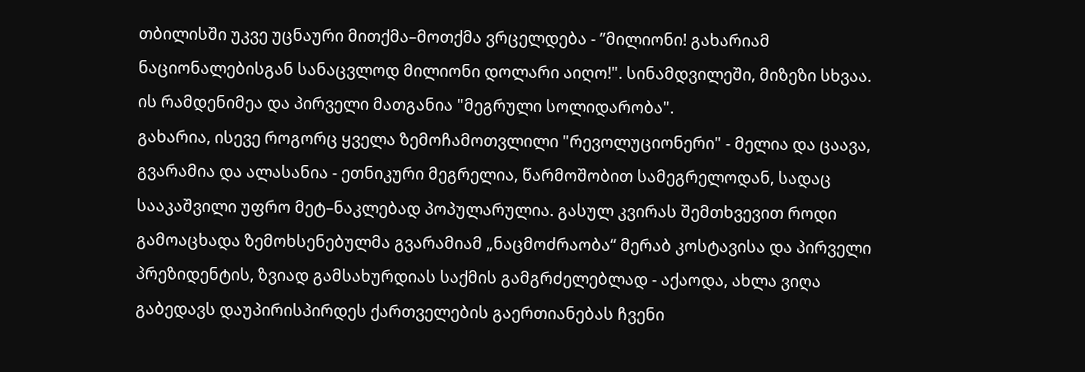თბილისში უკვე უცნაური მითქმა–მოთქმა ვრცელდება - ”მილიონი! გახარიამ ნაციონალებისგან სანაცვლოდ მილიონი დოლარი აიღო!". სინამდვილეში, მიზეზი სხვაა. ის რამდენიმეა და პირველი მათგანია "მეგრული სოლიდარობა".
გახარია, ისევე როგორც ყველა ზემოჩამოთვლილი "რევოლუციონერი" - მელია და ცაავა, გვარამია და ალასანია - ეთნიკური მეგრელია, წარმოშობით სამეგრელოდან, სადაც სააკაშვილი უფრო მეტ–ნაკლებად პოპულარულია. გასულ კვირას შემთხვევით როდი გამოაცხადა ზემოხსენებულმა გვარამიამ „ნაცმოძრაობა“ მერაბ კოსტავისა და პირველი პრეზიდენტის, ზვიად გამსახურდიას საქმის გამგრძელებლად - აქაოდა, ახლა ვიღა გაბედავს დაუპირისპირდეს ქართველების გაერთიანებას ჩვენი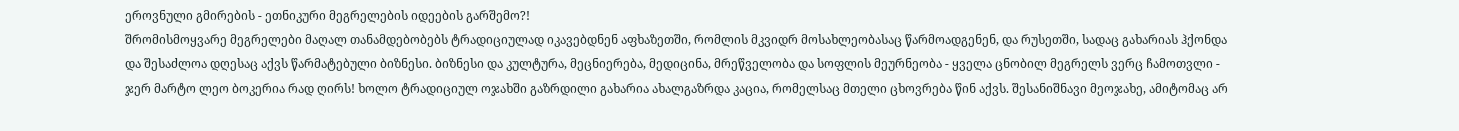ეროვნული გმირების - ეთნიკური მეგრელების იდეების გარშემო?!
შრომისმოყვარე მეგრელები მაღალ თანამდებობებს ტრადიციულად იკავებდნენ აფხაზეთში, რომლის მკვიდრ მოსახლეობასაც წარმოადგენენ, და რუსეთში, სადაც გახარიას ჰქონდა და შესაძლოა დღესაც აქვს წარმატებული ბიზნესი. ბიზნესი და კულტურა, მეცნიერება, მედიცინა, მრეწველობა და სოფლის მეურნეობა - ყველა ცნობილ მეგრელს ვერც ჩამოთვლი - ჯერ მარტო ლეო ბოკერია რად ღირს! ხოლო ტრადიციულ ოჯახში გაზრდილი გახარია ახალგაზრდა კაცია, რომელსაც მთელი ცხოვრება წინ აქვს. შესანიშნავი მეოჯახე, ამიტომაც არ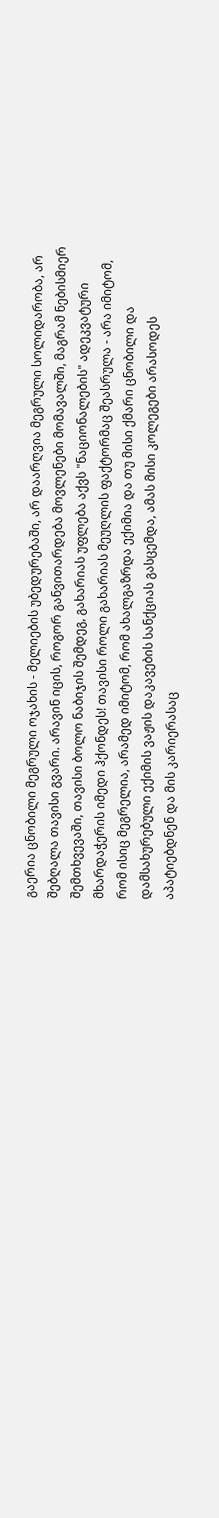გაერია ცნობილი მეგრული ოჯახის - მელიების უბედურებაში, არ დაარღვია მეგრული სოლიდარობა, არ შებღალა თავისი გვარი. არავინ იცის, როგორ განვითარდება მოვლენები მომავალში, მაგრამ ნებისმიერ შემთხვევაში, თავისი ბოლო ნაბიჯის შემდეგ, გახარიას უფლება აქვს "ნაციონალების" ადეკვატური მხარდაჭერის იმედი ჰქონდეს! თავისი როლი გახარიას მეუღლის ფაქტორმაც შეასრულა - არა იმიტომ, რომ ისიც მეგრელია, არამედ იმიტომ, რომ ახალგაზრდა ექიმია და თუ მისი ქმარი ცნობილი და დამსახურებული ექიმის ვაჟის დაკავების სანქციას გასცემდა, ამას მისი კოლეგები არასოდეს აპატიებდნენ და მის კარიერასაც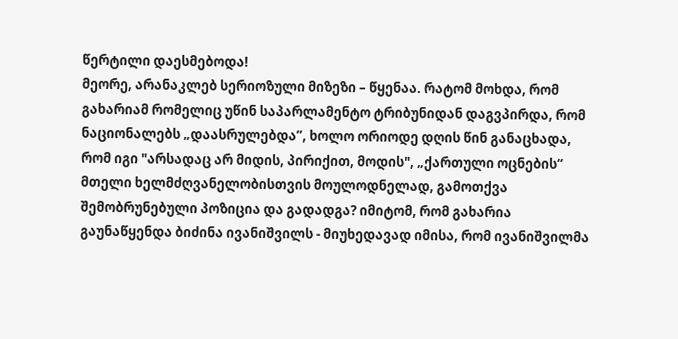წერტილი დაესმებოდა!
მეორე, არანაკლებ სერიოზული მიზეზი – წყენაა. რატომ მოხდა, რომ გახარიამ რომელიც უწინ საპარლამენტო ტრიბუნიდან დაგვპირდა, რომ ნაციონალებს „დაასრულებდა”, ხოლო ორიოდე დღის წინ განაცხადა, რომ იგი "არსადაც არ მიდის, პირიქით, მოდის", „ქართული ოცნების“ მთელი ხელმძღვანელობისთვის მოულოდნელად, გამოთქვა შემობრუნებული პოზიცია და გადადგა? იმიტომ, რომ გახარია გაუნაწყენდა ბიძინა ივანიშვილს - მიუხედავად იმისა, რომ ივანიშვილმა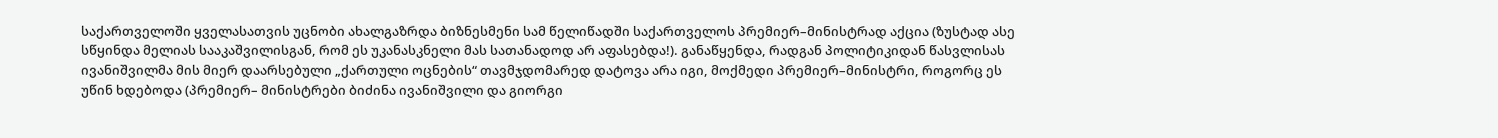საქართველოში ყველასათვის უცნობი ახალგაზრდა ბიზნესმენი სამ წელიწადში საქართველოს პრემიერ–მინისტრად აქცია (ზუსტად ასე სწყინდა მელიას სააკაშვილისგან, რომ ეს უკანასკნელი მას სათანადოდ არ აფასებდა!). განაწყენდა, რადგან პოლიტიკიდან წასვლისას ივანიშვილმა მის მიერ დაარსებული „ქართული ოცნების“ თავმჯდომარედ დატოვა არა იგი, მოქმედი პრემიერ–მინისტრი, როგორც ეს უწინ ხდებოდა (პრემიერ– მინისტრები ბიძინა ივანიშვილი და გიორგი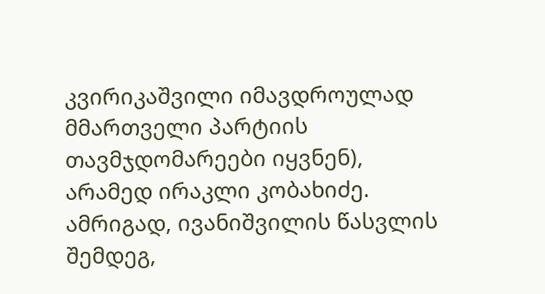კვირიკაშვილი იმავდროულად მმართველი პარტიის თავმჯდომარეები იყვნენ), არამედ ირაკლი კობახიძე. ამრიგად, ივანიშვილის წასვლის შემდეგ,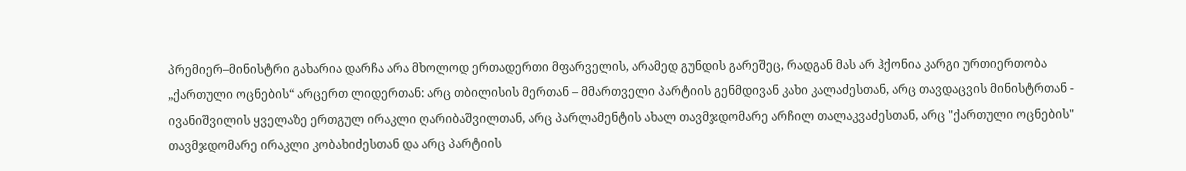პრემიერ–მინისტრი გახარია დარჩა არა მხოლოდ ერთადერთი მფარველის, არამედ გუნდის გარეშეც, რადგან მას არ ჰქონია კარგი ურთიერთობა „ქართული ოცნების“ არცერთ ლიდერთან: არც თბილისის მერთან – მმართველი პარტიის გენმდივან კახი კალაძესთან, არც თავდაცვის მინისტრთან - ივანიშვილის ყველაზე ერთგულ ირაკლი ღარიბაშვილთან, არც პარლამენტის ახალ თავმჯდომარე არჩილ თალაკვაძესთან, არც "ქართული ოცნების" თავმჯდომარე ირაკლი კობახიძესთან და არც პარტიის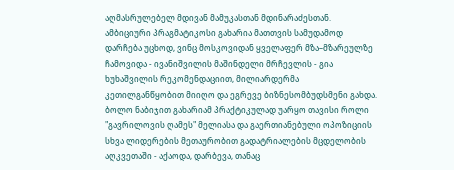აღმასრულებელ მდივან მამუკასთან მდინარაძესთან. ამბიციური პრაგმატიკოსი გახარია მათთვის სამუდამოდ დარჩება უცხოდ, ვინც მოსკოვიდან ყველაფერ მზა–მზარეულზე ჩამოვიდა - ივანიშვილის მაშინდელი მრჩევლის - გია ხუხაშვილის რეკომენდაციით, მილიარდერმა კეთილგანწყობით მიიღო და ეგრევე ბიზნესომბუდსმენი გახდა.
ბოლო ნაბიჯით გახარიამ პრაქტიკულად უარყო თავისი როლი "გავრილოვის ღამეს" მელიასა და გაერთიანებული ოპოზიციის სხვა ლიდერების მეთაურობით გადატრიალების მცდელობის აღკვეთაში - აქაოდა, დარბევა, თანაც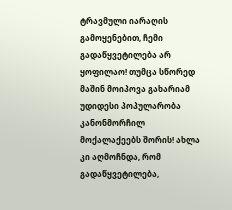ტრავმული იარაღის გამოყენებით, ჩემი გადაწყვეტილება არ ყოფილაო! თუმცა სწორედ მაშინ მოიპოვა გახარიამ უდიდესი პოპულარობა კანონმორჩილ მოქალაქეებს შორის! ახლა კი აღმოჩნდა, რომ გადაწყვეტილება,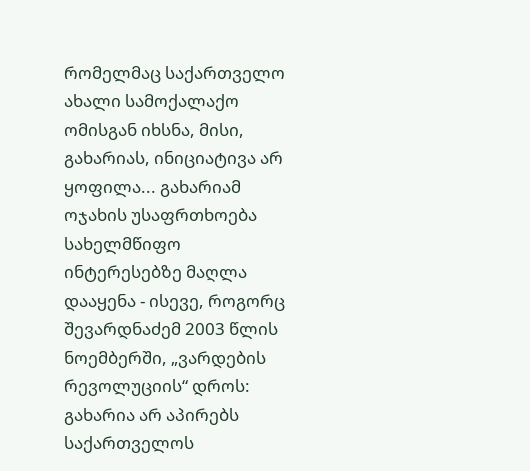რომელმაც საქართველო ახალი სამოქალაქო ომისგან იხსნა, მისი, გახარიას, ინიციატივა არ ყოფილა... გახარიამ ოჯახის უსაფრთხოება სახელმწიფო ინტერესებზე მაღლა დააყენა - ისევე, როგორც შევარდნაძემ 2003 წლის ნოემბერში, „ვარდების რევოლუციის“ დროს: გახარია არ აპირებს საქართველოს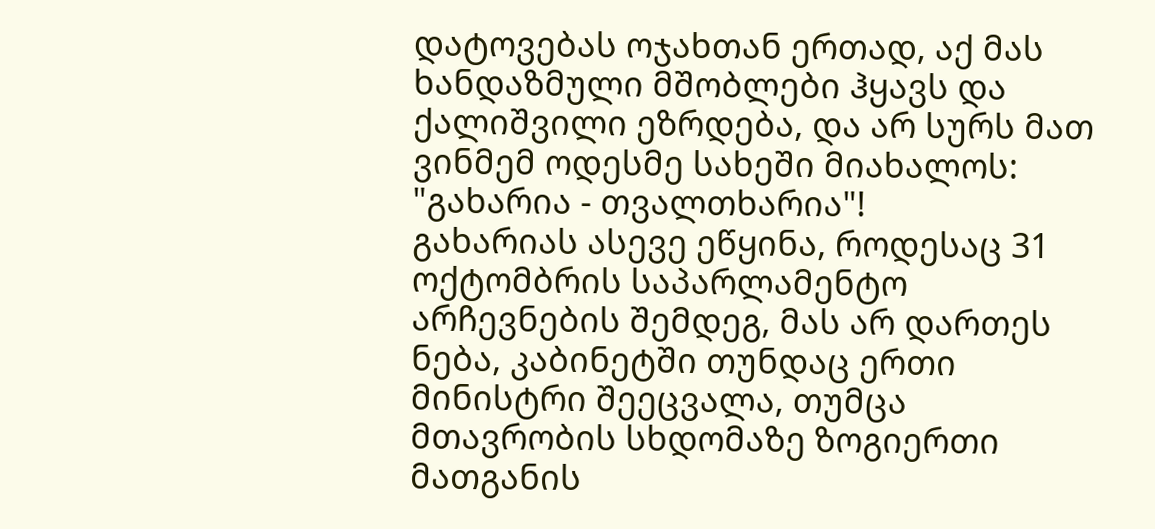დატოვებას ოჯახთან ერთად, აქ მას ხანდაზმული მშობლები ჰყავს და ქალიშვილი ეზრდება, და არ სურს მათ ვინმემ ოდესმე სახეში მიახალოს: "გახარია - თვალთხარია"!
გახარიას ასევე ეწყინა, როდესაც 31 ოქტომბრის საპარლამენტო არჩევნების შემდეგ, მას არ დართეს ნება, კაბინეტში თუნდაც ერთი მინისტრი შეეცვალა, თუმცა მთავრობის სხდომაზე ზოგიერთი მათგანის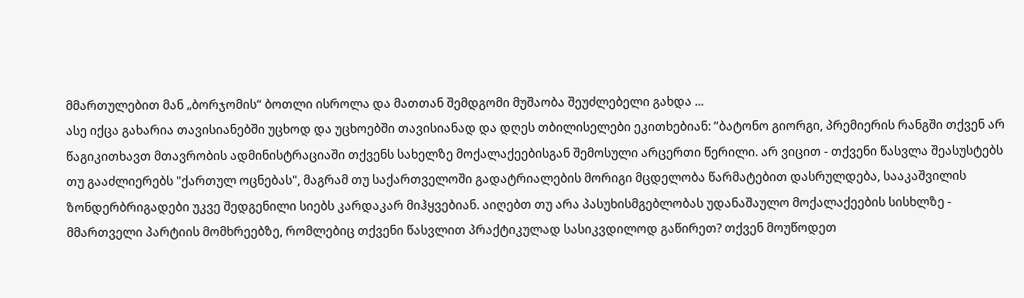მმართულებით მან „ბორჯომის“ ბოთლი ისროლა და მათთან შემდგომი მუშაობა შეუძლებელი გახდა ...
ასე იქცა გახარია თავისიანებში უცხოდ და უცხოებში თავისიანად და დღეს თბილისელები ეკითხებიან: ”ბატონო გიორგი, პრემიერის რანგში თქვენ არ წაგიკითხავთ მთავრობის ადმინისტრაციაში თქვენს სახელზე მოქალაქეებისგან შემოსული არცერთი წერილი. არ ვიცით - თქვენი წასვლა შეასუსტებს თუ გააძლიერებს "ქართულ ოცნებას", მაგრამ თუ საქართველოში გადატრიალების მორიგი მცდელობა წარმატებით დასრულდება, სააკაშვილის ზონდერბრიგადები უკვე შედგენილი სიებს კარდაკარ მიჰყვებიან. აიღებთ თუ არა პასუხისმგებლობას უდანაშაულო მოქალაქეების სისხლზე - მმართველი პარტიის მომხრეებზე, რომლებიც თქვენი წასვლით პრაქტიკულად სასიკვდილოდ გაწირეთ? თქვენ მოუწოდეთ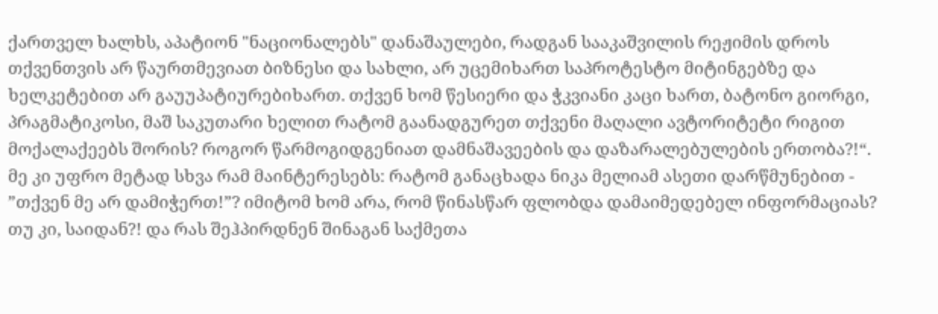ქართველ ხალხს, აპატიონ "ნაციონალებს" დანაშაულები, რადგან სააკაშვილის რეჟიმის დროს თქვენთვის არ წაურთმევიათ ბიზნესი და სახლი, არ უცემიხართ საპროტესტო მიტინგებზე და ხელკეტებით არ გაუუპატიურებიხართ. თქვენ ხომ წესიერი და ჭკვიანი კაცი ხართ, ბატონო გიორგი, პრაგმატიკოსი, მაშ საკუთარი ხელით რატომ გაანადგურეთ თქვენი მაღალი ავტორიტეტი რიგით მოქალაქეებს შორის? როგორ წარმოგიდგენიათ დამნაშავეების და დაზარალებულების ერთობა?!“.
მე კი უფრო მეტად სხვა რამ მაინტერესებს: რატომ განაცხადა ნიკა მელიამ ასეთი დარწმუნებით - ”თქვენ მე არ დამიჭერთ!”? იმიტომ ხომ არა, რომ წინასწარ ფლობდა დამაიმედებელ ინფორმაციას? თუ კი, საიდან?! და რას შეჰპირდნენ შინაგან საქმეთა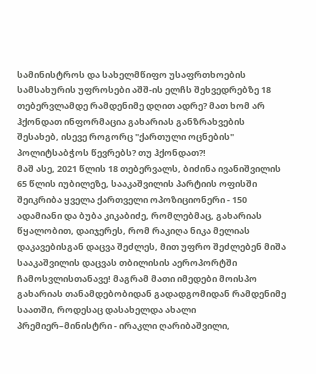სამინისტროს და სახელმწიფო უსაფრთხოების სამსახურის უფროსები აშშ-ის ელჩს შეხვედრებზე 18 თებერვლამდე რამდენიმე დღით ადრე? მათ ხომ არ ჰქონდათ ინფორმაცია გახარიას განზრახვების შესახებ, ისევე როგორც "ქართული ოცნების" პოლიტსაბჭოს წევრებს? თუ ჰქონდათ?!
მაშ ასე, 2021 წლის 18 თებერვალს, ბიძინა ივანიშვილის 65 წლის იუბილეზე, სააკაშვილის პარტიის ოფისში შეიკრიბა ყველა ქართველი ოპოზიციონერი - 150 ადამიანი და ბუბა კიკაბიძე, რომლებმაც, გახარიას წყალობით, დაიჯერეს, რომ რაკიღა ნიკა მელიას დაკავებისგან დაცვა შეძლეს, მით უფრო შეძლებენ მიშა სააკაშვილის დაცვას თბილისის აეროპორტში ჩამოსვლისთანავე! მაგრამ მათი იმედები მოისპო გახარიას თანამდებობიდან გადადგომიდან რამდენიმე საათში, როდესაც დასახელდა ახალი პრემიერ–მინისტრი - ირაკლი ღარიბაშვილი,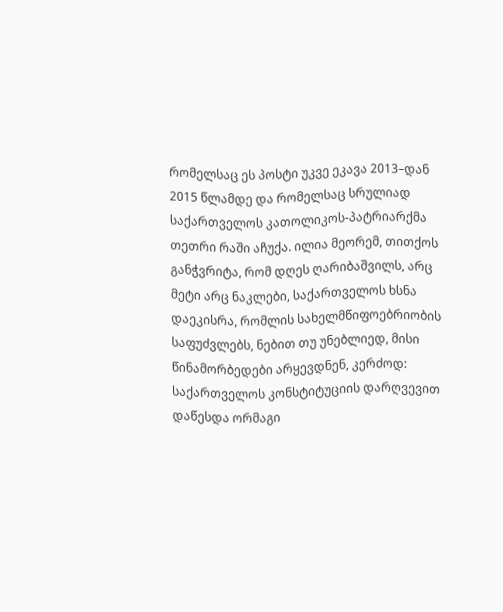რომელსაც ეს პოსტი უკვე ეკავა 2013–დან 2015 წლამდე და რომელსაც სრულიად საქართველოს კათოლიკოს-პატრიარქმა თეთრი რაში აჩუქა. ილია მეორემ, თითქოს განჭვრიტა, რომ დღეს ღარიბაშვილს, არც მეტი არც ნაკლები, საქართველოს ხსნა დაეკისრა, რომლის სახელმწიფოებრიობის საფუძვლებს, ნებით თუ უნებლიედ, მისი წინამორბედები არყევდნენ, კერძოდ:
საქართველოს კონსტიტუციის დარღვევით დაწესდა ორმაგი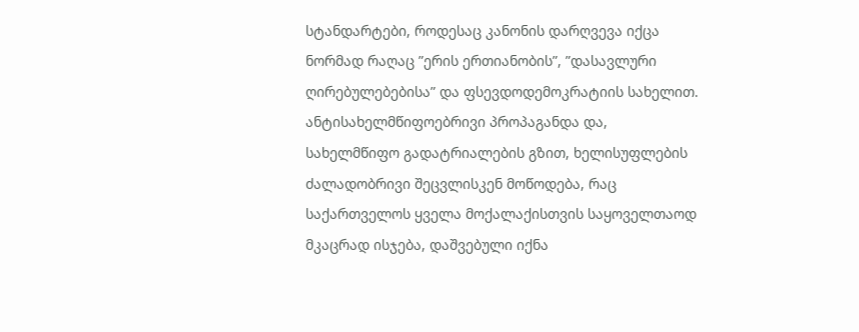სტანდარტები, როდესაც კანონის დარღვევა იქცა ნორმად რაღაც ”ერის ერთიანობის”, ”დასავლური ღირებულებებისა” და ფსევდოდემოკრატიის სახელით. ანტისახელმწიფოებრივი პროპაგანდა და, სახელმწიფო გადატრიალების გზით, ხელისუფლების ძალადობრივი შეცვლისკენ მოწოდება, რაც საქართველოს ყველა მოქალაქისთვის საყოველთაოდ მკაცრად ისჯება, დაშვებული იქნა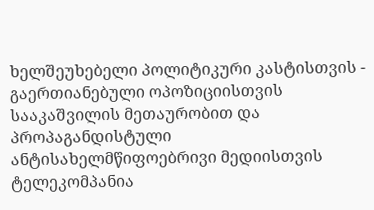ხელშეუხებელი პოლიტიკური კასტისთვის - გაერთიანებული ოპოზიციისთვის სააკაშვილის მეთაურობით და პროპაგანდისტული ანტისახელმწიფოებრივი მედიისთვის ტელეკომპანია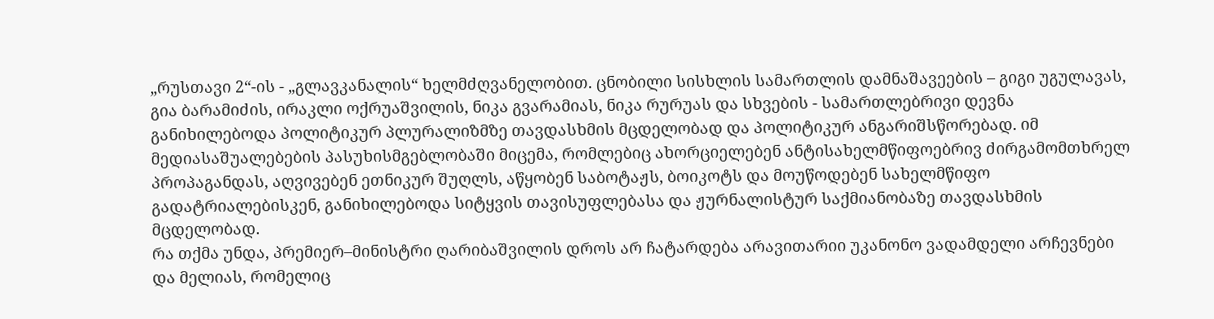„რუსთავი 2“-ის - „გლავკანალის“ ხელმძღვანელობით. ცნობილი სისხლის სამართლის დამნაშავეების – გიგი უგულავას, გია ბარამიძის, ირაკლი ოქრუაშვილის, ნიკა გვარამიას, ნიკა რურუას და სხვების - სამართლებრივი დევნა განიხილებოდა პოლიტიკურ პლურალიზმზე თავდასხმის მცდელობად და პოლიტიკურ ანგარიშსწორებად. იმ მედიასაშუალებების პასუხისმგებლობაში მიცემა, რომლებიც ახორციელებენ ანტისახელმწიფოებრივ ძირგამომთხრელ პროპაგანდას, აღვივებენ ეთნიკურ შუღლს, აწყობენ საბოტაჟს, ბოიკოტს და მოუწოდებენ სახელმწიფო გადატრიალებისკენ, განიხილებოდა სიტყვის თავისუფლებასა და ჟურნალისტურ საქმიანობაზე თავდასხმის მცდელობად.
რა თქმა უნდა, პრემიერ–მინისტრი ღარიბაშვილის დროს არ ჩატარდება არავითარიი უკანონო ვადამდელი არჩევნები და მელიას, რომელიც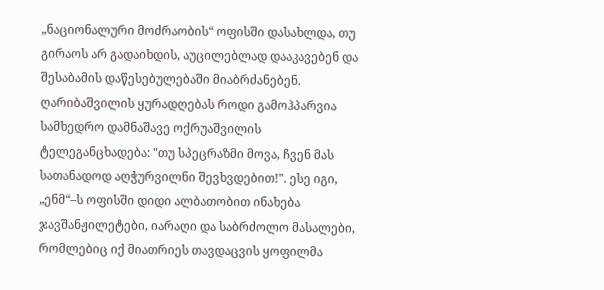„ნაციონალური მოძრაობის“ ოფისში დასახლდა, თუ გირაოს არ გადაიხდის, აუცილებლად დააკავებენ და შესაბამის დაწესებულებაში მიაბრძანებენ.
ღარიბაშვილის ყურადღებას როდი გამოჰპარვია სამხედრო დამნაშავე ოქრუაშვილის ტელეგანცხადება: "თუ სპეცრაზმი მოვა, ჩვენ მას სათანადოდ აღჭურვილნი შევხვდებით!". ესე იგი, „ენმ“–ს ოფისში დიდი ალბათობით ინახება ჯავშანჟილეტები, იარაღი და საბრძოლო მასალები, რომლებიც იქ მიათრიეს თავდაცვის ყოფილმა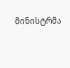მინისტრმა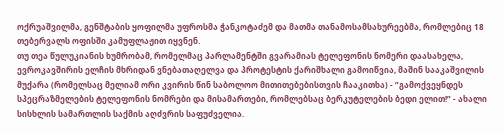ოქრუაშვილმა, გენშტაბის ყოფილმა უფროსმა ჭანკოტაძემ და მათმა თანამოსამსახურეებმა, რომლებიც 18 თებერვალს ოფისში კამუფლაჟით იყვნენ.
თუ თეა წულუკიანის ხუმრობამ, რომელმაც პარლამენტში გვარამიას ტელეფონის ნომერი დაასახელა, ევროკავშირის ელჩის მხრიდან ვნებათაღელვა და პროტესტის ქარიშხალი გამოიწვია, მაშინ სააკაშვილის მუქარა (რომელსაც მელიამ ორი კვირის წინ საბოლოო მითითებებისთვის ჩააკითხა) - ”გამოქვეყნდეს სპეცრაზმელების ტელეფონის ნომრები და მისამართები, რომლებსაც ბერკუტელების ბედი ელით!” - ახალი სისხლის სამართლის საქმის აღძვრის საფუძველია.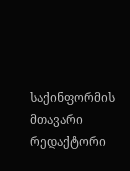საქინფორმის მთავარი რედაქტორი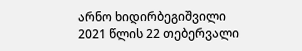არნო ხიდირბეგიშვილი
2021 წლის 22 თებერვალი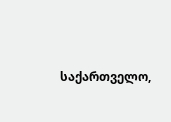საქართველო,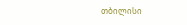თბილისი